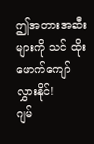ဤအတားအဆီးများကို သင် ထိုးဖောက်ကျော်လွှားနိုင်!
ဂျမ်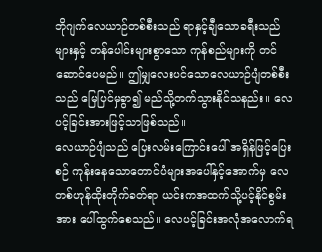ဘိုဂျက်လေယာဉ်တစ်စီးသည် ရာနှင့်ချီသောခရီးသည်များနှင့် တန်ပေါင်းများစွာသော ကုန်စည်များကို တင်ဆောင်ပေမည်။ ဤမျှလေးပင်သောလေယာဉ်ပျံတစ်စီးသည် မြေပြင်မှခွာ၍ မည်သို့တက်သွားနိုင်သနည်း။ လေပင့်ခြင်းအားဖြင့်သာဖြစ်သည်။
လေယာဉ်ပျံသည် ပြေးလမ်းကြောင်းပေါ် အရှိန်ဖြင့်ပြေးစဉ် ကုန်းနေသောတောင်ပံများအပေါ်နှင့်အောက်မှ လေတစ်ဟုန်ထိုးတိုက်ခတ်ရာ ယင်းကအထက်သို့ပင့်နိုင်စွမ်းအား ပေါ်ထွက်စေသည်။ လေပင့်ခြင်းအလုံအလောက်ရ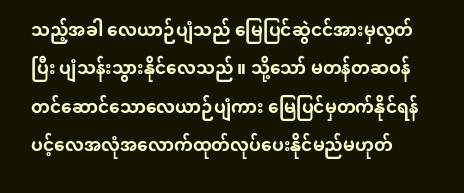သည့်အခါ လေယာဉ်ပျံသည် မြေပြင်ဆွဲငင်အားမှလွတ်ပြီး ပျံသန်းသွားနိုင်လေသည်။ သို့သော် မတန်တဆဝန်တင်ဆောင်သောလေယာဉ်ပျံကား မြေပြင်မှတက်နိုင်ရန် ပင့်လေအလုံအလောက်ထုတ်လုပ်ပေးနိုင်မည်မဟုတ်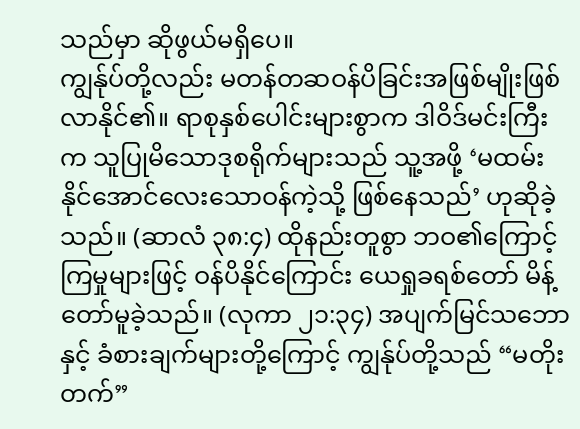သည်မှာ ဆိုဖွယ်မရှိပေ။
ကျွန်ုပ်တို့လည်း မတန်တဆဝန်ပိခြင်းအဖြစ်မျိုးဖြစ်လာနိုင်၏။ ရာစုနှစ်ပေါင်းများစွာက ဒါဝိဒ်မင်းကြီးက သူပြုမိသောဒုစရိုက်များသည် သူ့အဖို့ ‘မထမ်းနိုင်အောင်လေးသောဝန်ကဲ့သို့ ဖြစ်နေသည်’ ဟုဆိုခဲ့သည်။ (ဆာလံ ၃၈:၄) ထိုနည်းတူစွာ ဘဝ၏ကြောင့်ကြမှုများဖြင့် ဝန်ပိနိုင်ကြောင်း ယေရှုခရစ်တော် မိန့်တော်မူခဲ့သည်။ (လုကာ ၂၁:၃၄) အပျက်မြင်သဘောနှင့် ခံစားချက်များတို့ကြောင့် ကျွန်ုပ်တို့သည် “မတိုးတက်”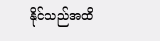နိုင်သည်အထိ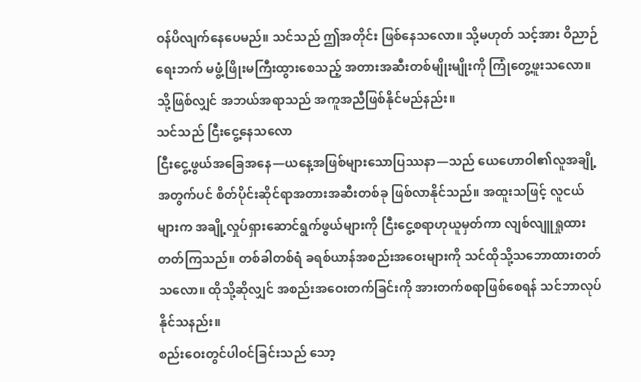ဝန်ပိလျက်နေပေမည်။ သင်သည် ဤအတိုင်း ဖြစ်နေသလော။ သို့မဟုတ် သင့်အား ဝိညာဉ်ရေးဘက် မဖွံ့ဖြိုးမကြီးထွားစေသည့် အတားအဆီးတစ်မျိုးမျိုးကို ကြုံတွေ့ဖူးသလော။ သို့ဖြစ်လျှင် အဘယ်အရာသည် အကူအညီဖြစ်နိုင်မည်နည်း။
သင်သည် ငြီးငွေ့နေသလော
ငြီးငွေ့ဖွယ်အခြေအနေ—ယနေ့အဖြစ်များသောပြဿနာ—သည် ယေဟောဝါ၏လူအချို့အတွက်ပင် စိတ်ပိုင်းဆိုင်ရာအတားအဆီးတစ်ခု ဖြစ်လာနိုင်သည်။ အထူးသဖြင့် လူငယ်များက အချို့လှုပ်ရှားဆောင်ရွက်ဖွယ်များကို ငြီးငွေ့စရာဟုယူမှတ်ကာ လျစ်လျူရှုထားတတ်ကြသည်။ တစ်ခါတစ်ရံ ခရစ်ယာန်အစည်းအဝေးများကို သင်ထိုသို့သဘောထားတတ်သလော။ ထိုသို့ဆိုလျှင် အစည်းအဝေးတက်ခြင်းကို အားတက်စရာဖြစ်စေရန် သင်ဘာလုပ်နိုင်သနည်း။
စည်းဝေးတွင်ပါဝင်ခြင်းသည် သော့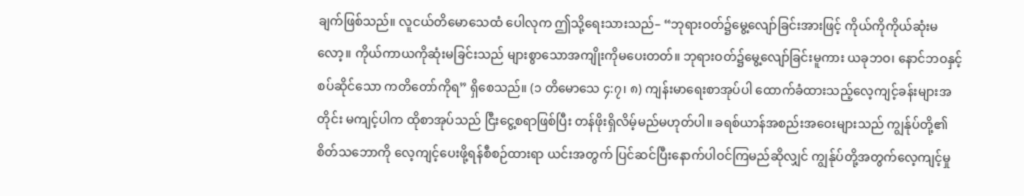ချက်ဖြစ်သည်။ လူငယ်တိမောသေထံ ပေါလုက ဤသို့ရေးသားသည်– “ဘုရားဝတ်၌မွေ့လျော်ခြင်းအားဖြင့် ကိုယ်ကိုကိုယ်ဆုံးမလော့။ ကိုယ်ကာယကိုဆုံးမခြင်းသည် များစွာသောအကျိုးကိုမပေးတတ်။ ဘုရားဝတ်၌မွေ့လျော်ခြင်းမူကား ယခုဘဝ၊ နောင်ဘဝနှင့်စပ်ဆိုင်သော ကတိတော်ကိုရ” ရှိစေသည်။ (၁ တိမောသေ ၄:၇၊ ၈) ကျန်းမာရေးစာအုပ်ပါ ထောက်ခံထားသည့်လေ့ကျင့်ခန်းများအတိုင်း မကျင့်ပါက ထိုစာအုပ်သည် ငြီးငွေ့စရာဖြစ်ပြီး တန်ဖိုးရှိလိမ့်မည်မဟုတ်ပါ။ ခရစ်ယာန်အစည်းအဝေးများသည် ကျွန်ုပ်တို့၏စိတ်သဘောကို လေ့ကျင့်ပေးဖို့ရန်စီစဉ်ထားရာ ယင်းအတွက် ပြင်ဆင်ပြီးနောက်ပါဝင်ကြမည်ဆိုလျှင် ကျွန်ုပ်တို့အတွက်လေ့ကျင့်မှု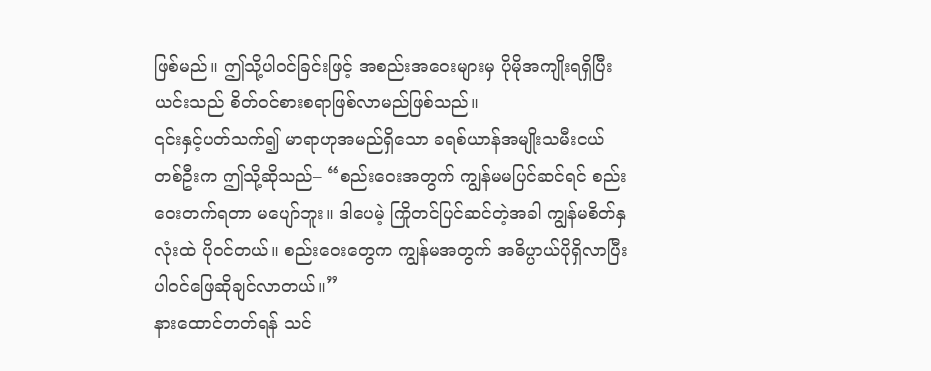ဖြစ်မည်။ ဤသို့ပါဝင်ခြင်းဖြင့် အစည်းအဝေးများမှ ပိုမိုအကျိုးရရှိပြီး ယင်းသည် စိတ်ဝင်စားစရာဖြစ်လာမည်ဖြစ်သည်။
၎င်းနှင့်ပတ်သက်၍ မာရာဟုအမည်ရှိသော ခရစ်ယာန်အမျိုးသမီးငယ်တစ်ဦးက ဤသို့ဆိုသည်– “စည်းဝေးအတွက် ကျွန်မမပြင်ဆင်ရင် စည်းဝေးတက်ရတာ မပျော်ဘူး။ ဒါပေမဲ့ ကြိုတင်ပြင်ဆင်တဲ့အခါ ကျွန်မစိတ်နှလုံးထဲ ပိုဝင်တယ်။ စည်းဝေးတွေက ကျွန်မအတွက် အဓိပ္ပာယ်ပိုရှိလာပြီး ပါဝင်ဖြေဆိုချင်လာတယ်။”
နားထောင်တတ်ရန် သင်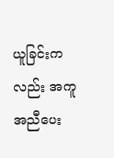ယူခြင်းကလည်း အကူအညီပေး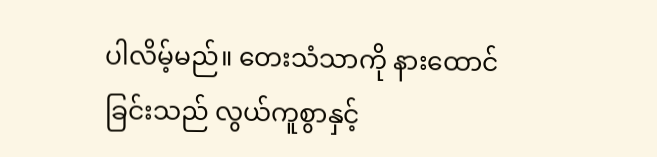ပါလိမ့်မည်။ တေးသံသာကို နားထောင်ခြင်းသည် လွယ်ကူစွာနှင့်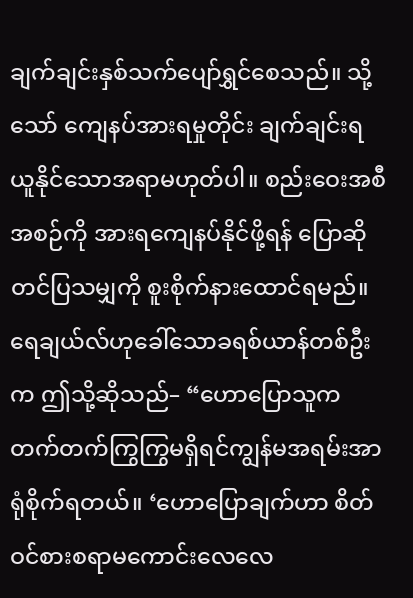ချက်ချင်းနှစ်သက်ပျော်ရွှင်စေသည်။ သို့သော် ကျေနပ်အားရမှုတိုင်း ချက်ချင်းရယူနိုင်သောအရာမဟုတ်ပါ။ စည်းဝေးအစီအစဉ်ကို အားရကျေနပ်နိုင်ဖို့ရန် ပြောဆိုတင်ပြသမျှကို စူးစိုက်နားထောင်ရမည်။ ရေချယ်လ်ဟုခေါ်သောခရစ်ယာန်တစ်ဦးက ဤသို့ဆိုသည်– “ဟောပြောသူက တက်တက်ကြွကြွမရှိရင်ကျွန်မအရမ်းအာရုံစိုက်ရတယ်။ ‘ဟောပြောချက်ဟာ စိတ်ဝင်စားစရာမကောင်းလေလေ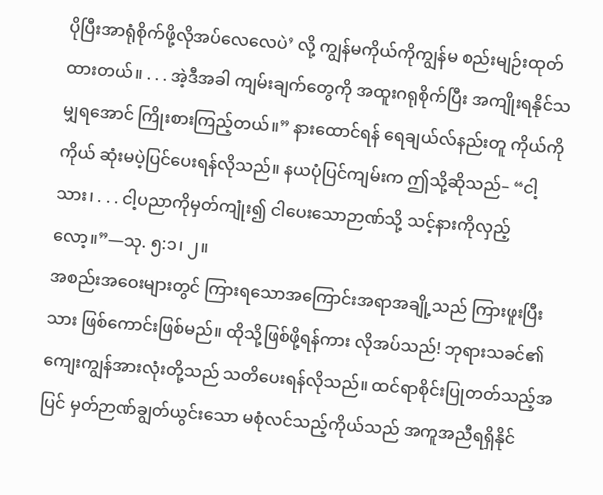ပိုပြီးအာရုံစိုက်ဖို့လိုအပ်လေလေပဲ’ လို့ ကျွန်မကိုယ်ကိုကျွန်မ စည်းမျဉ်းထုတ်ထားတယ်။ . . . အဲ့ဒီအခါ ကျမ်းချက်တွေကို အထူးဂရုစိုက်ပြီး အကျိုးရနိုင်သမျှရအောင် ကြိုးစားကြည့်တယ်။” နားထောင်ရန် ရေချယ်လ်နည်းတူ ကိုယ်ကိုကိုယ် ဆုံးမပဲ့ပြင်ပေးရန်လိုသည်။ နယပုံပြင်ကျမ်းက ဤသို့ဆိုသည်– “ငါ့သား၊ . . . ငါ့ပညာကိုမှတ်ကျုံး၍ ငါပေးသောဉာဏ်သို့ သင့်နားကိုလှည့်လော့။”—သု. ၅:၁၊ ၂။
အစည်းအဝေးများတွင် ကြားရသောအကြောင်းအရာအချို့သည် ကြားဖူးပြီးသား ဖြစ်ကောင်းဖြစ်မည်။ ထိုသို့ဖြစ်ဖို့ရန်ကား လိုအပ်သည်! ဘုရားသခင်၏ကျေးကျွန်အားလုံးတို့သည် သတိပေးရန်လိုသည်။ ထင်ရာစိုင်းပြုတတ်သည့်အပြင် မှတ်ဉာဏ်ချွတ်ယွင်းသော မစုံလင်သည့်ကိုယ်သည် အကူအညီရရှိနိုင်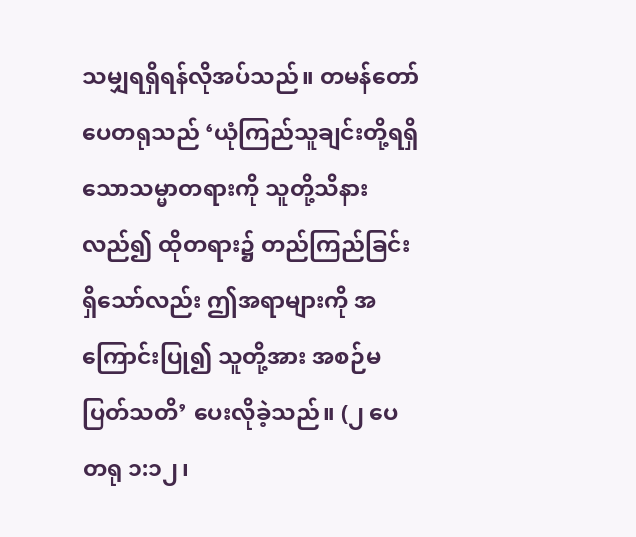သမျှရရှိရန်လိုအပ်သည်။ တမန်တော်ပေတရုသည် ‘ယုံကြည်သူချင်းတို့ရရှိသောသမ္မာတရားကို သူတို့သိနားလည်၍ ထိုတရား၌ တည်ကြည်ခြင်းရှိသော်လည်း ဤအရာများကို အကြောင်းပြု၍ သူတို့အား အစဉ်မပြတ်သတိ’ ပေးလိုခဲ့သည်။ (၂ ပေတရု ၁:၁၂၊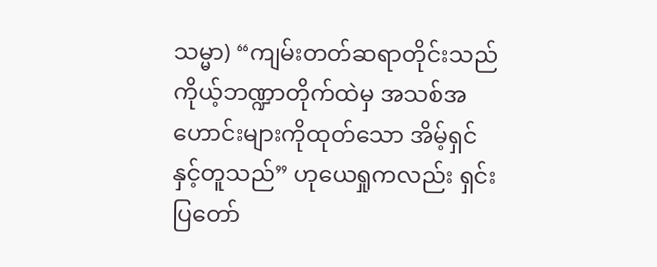သမ္မာ) “ကျမ်းတတ်ဆရာတိုင်းသည် ကိုယ့်ဘဏ္ဍာတိုက်ထဲမှ အသစ်အဟောင်းများကိုထုတ်သော အိမ့်ရှင်နှင့်တူသည်” ဟုယေရှုကလည်း ရှင်းပြတော်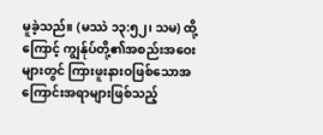မူခဲ့သည်။ (မဿဲ ၁၃:၅၂၊ သမ) ထို့ကြောင့် ကျွန်ုပ်တို့၏အစည်းအဝေးများတွင် ကြားဖူးနားဝဖြစ်သောအကြောင်းအရာများဖြစ်သည့်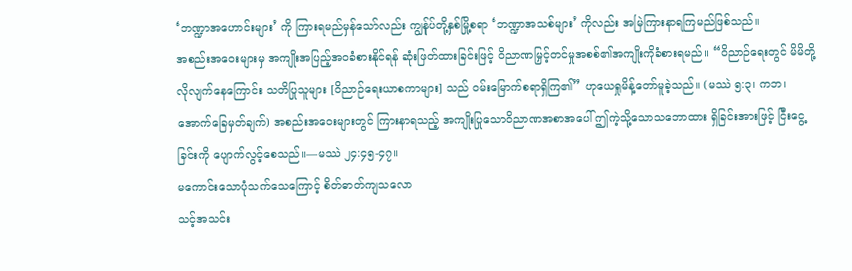‘ဘဏ္ဍာအဟောင်းများ’ ကို ကြားရမည်မှန်သော်လည်း ကျွန်ုပ်တို့နှစ်မြို့စရာ ‘ဘဏ္ဍာအသစ်များ’ ကိုလည်း အမြဲကြားနာရကြမည်ဖြစ်သည်။
အစည်းအဝေးများမှ အကျိုးအပြည့်အဝခံစားနိုင်ရန် ဆုံးဖြတ်ထားခြင်းဖြင့် ဝိညာဏမြှင့်တင်မှုအစစ်၏အကျိုးကိုခံစားရမည်။ “ဝိညာဉ်ရေးတွင် မိမိတို့လိုလျက်နေကြောင်း သတိပြုသူများ [ဝိညာဉ်ရေးယာစကာများ] သည် ဝမ်းမြောက်စရာရှိကြ၏” ဟုယေရှုမိန့်တော်မူခဲ့သည်။ (မဿဲ ၅:၃၊ ကဘ၊ အောက်ခြေမှတ်ချက်) အစည်းအဝေးများတွင် ကြားနာရသည့် အကျိုးပြုသောဝိညာဏအစာအပေါ် ဤကဲ့သို့သောသဘောထား ရှိခြင်းအားဖြင့် ငြီးငွေ့ ခြင်းကို ပျောက်လွင့်စေသည်။—မဿဲ ၂၄:၄၅-၄၇။
မကောင်းသောပုံသက်သေကြောင့် စိတ်ဓာတ်ကျသလော
သင့်အသင်း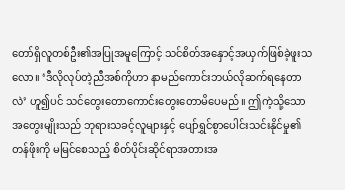တော်ရှိလူတစ်ဦး၏အပြုအမူကြောင့် သင်စိတ်အနှောင့်အယှက်ဖြစ်ခဲ့ဖူးသလော။ ‘ဒီလိုလုပ်တဲ့ညီအစ်ကိုဟာ နာမည်ကောင်းဘယ်လိုဆက်ရနေတာလဲ’ ဟူ၍ပင် သင်တွေးတောကောင်းတွေးတောမိပေမည်။ ဤကဲ့သို့သောအတွေးမျိုးသည် ဘုရားသခင့်လူများနှင့် ပျော်ရွှင်စွာပေါင်းသင်းနိုင်မှု၏တန်ဖိုးကို မမြင်စေသည့် စိတ်ပိုင်းဆိုင်ရာအတားအ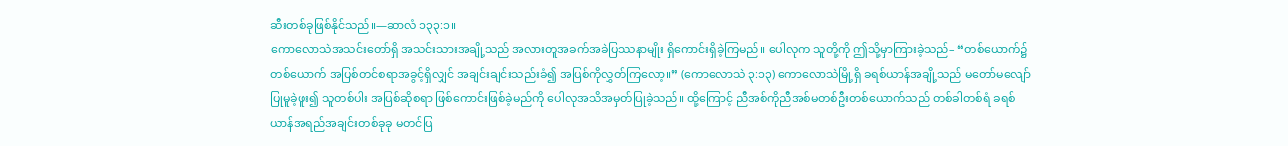ဆီးတစ်ခုဖြစ်နိုင်သည်။—ဆာလံ ၁၃၃:၁။
ကောလောသဲအသင်းတော်ရှိ အသင်းသားအချို့သည် အလားတူအခက်အခဲပြဿနာမျိုး ရှိကောင်းရှိခဲ့ကြမည်။ ပေါလုက သူတို့ကို ဤသို့မှာကြားခဲ့သည်– “တစ်ယောက်၌တစ်ယောက် အပြစ်တင်စရာအခွင့်ရှိလျှင် အချင်းချင်းသည်းခံ၍ အပြစ်ကိုလွှတ်ကြလော့။” (ကောလောသဲ ၃:၁၃) ကောလောသဲမြို့ရှိ ခရစ်ယာန်အချို့သည် မတော်မလျော်ပြုမူခဲ့ဖူး၍ သူတစ်ပါး အပြစ်ဆိုစရာ ဖြစ်ကောင်းဖြစ်ခဲ့မည်ကို ပေါလုအသိအမှတ်ပြုခဲ့သည်။ ထို့ကြောင့် ညီအစ်ကိုညီအစ်မတစ်ဦးတစ်ယောက်သည် တစ်ခါတစ်ရံ ခရစ်ယာန်အရည်အချင်းတစ်ခုခု မတင်ပြ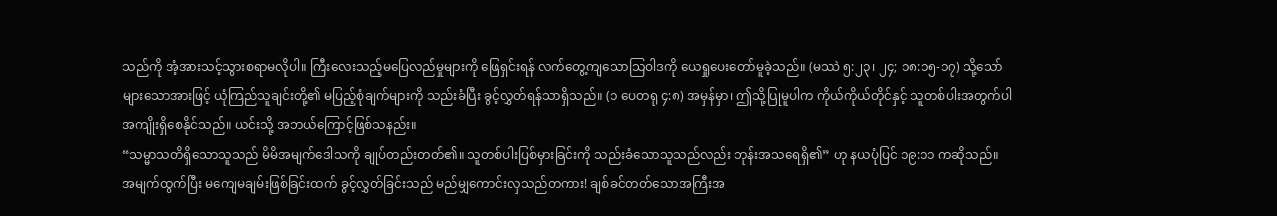သည်ကို အံ့အားသင့်သွားစရာမလိုပါ။ ကြီးလေးသည့်မပြေလည်မှုများကို ဖြေရှင်းရန် လက်တွေ့ကျသောသြဝါဒကို ယေရှုပေးတော်မူခဲ့သည်။ (မဿဲ ၅:၂၃၊ ၂၄; ၁၈:၁၅-၁၇) သို့သော် များသောအားဖြင့် ယုံကြည်သူချင်းတို့၏ မပြည့်စုံချက်များကို သည်းခံပြီး ခွင့်လွှတ်ရန်သာရှိသည်။ (၁ ပေတရု ၄:၈) အမှန်မှာ၊ ဤသို့ပြုမူပါက ကိုယ်ကိုယ်တိုင်နှင့် သူတစ်ပါးအတွက်ပါ အကျိုးရှိစေနိုင်သည်။ ယင်းသို့ အဘယ်ကြောင့်ဖြစ်သနည်း။
“သမ္မာသတိရှိသောသူသည် မိမိအမျက်ဒေါသကို ချုပ်တည်းတတ်၏။ သူတစ်ပါးပြစ်မှားခြင်းကို သည်းခံသောသူသည်လည်း ဘုန်းအသရေရှိ၏” ဟု နယပုံပြင် ၁၉:၁၁ ကဆိုသည်။ အမျက်ထွက်ပြီး မကျေမချမ်းဖြစ်ခြင်းထက် ခွင့်လွှတ်ခြင်းသည် မည်မျှကောင်းလှသည်တကား! ချစ်ခင်တတ်သောအကြီးအ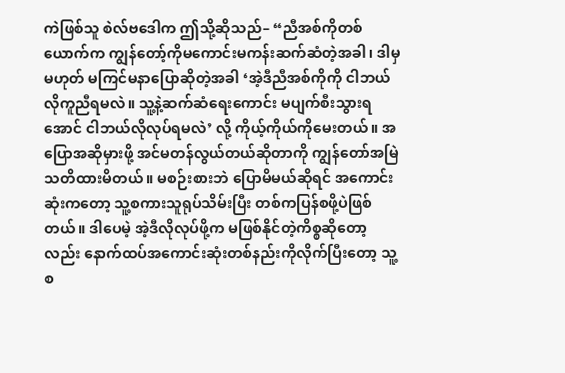ကဲဖြစ်သူ စဲလ်ဗဒေါက ဤသို့ဆိုသည်– “ညီအစ်ကိုတစ်ယောက်က ကျွန်တော့်ကိုမကောင်းမကန်းဆက်ဆံတဲ့အခါ၊ ဒါမှမဟုတ် မကြင်မနာပြောဆိုတဲ့အခါ ‘အဲ့ဒီညီအစ်ကိုကို ငါဘယ်လိုကူညီရမလဲ။ သူ့နဲ့ဆက်ဆံရေးကောင်း မပျက်စီးသွားရအောင် ငါဘယ်လိုလုပ်ရမလဲ’ လို့ ကိုယ့်ကိုယ်ကိုမေးတယ်။ အပြောအဆိုမှားဖို့ အင်မတန်လွယ်တယ်ဆိုတာကို ကျွန်တော်အမြဲသတိထားမိတယ်။ မစဉ်းစားဘဲ ပြောမိမယ်ဆိုရင် အကောင်းဆုံးကတော့ သူ့စကားသူရုပ်သိမ်းပြီး တစ်ကပြန်စဖို့ပဲဖြစ်တယ်။ ဒါပေမဲ့ အဲ့ဒီလိုလုပ်ဖို့က မဖြစ်နိုင်တဲ့ကိစ္စဆိုတော့လည်း နောက်ထပ်အကောင်းဆုံးတစ်နည်းကိုလိုက်ပြီးတော့ သူ့စ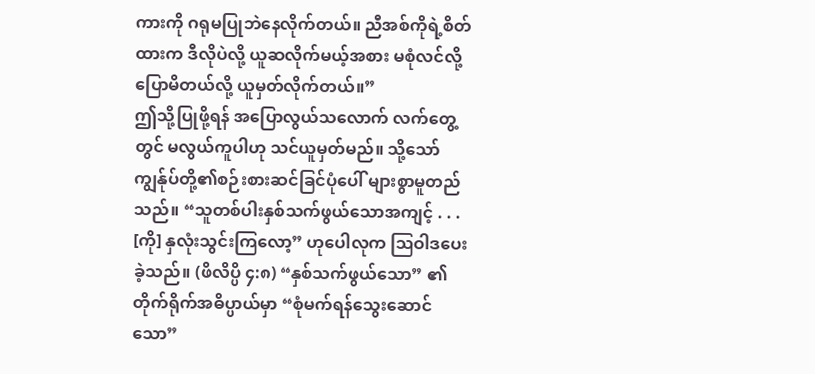ကားကို ဂရုမပြုဘဲနေလိုက်တယ်။ ညီအစ်ကိုရဲ့စိတ်ထားက ဒီလိုပဲလို့ ယူဆလိုက်မယ့်အစား မစုံလင်လို့ ပြောမိတယ်လို့ ယူမှတ်လိုက်တယ်။”
ဤသို့ပြုဖို့ရန် အပြောလွယ်သလောက် လက်တွေ့တွင် မလွယ်ကူပါဟု သင်ယူမှတ်မည်။ သို့သော် ကျွန်ုပ်တို့၏စဉ်းစားဆင်ခြင်ပုံပေါ် များစွာမူတည်သည်။ “သူတစ်ပါးနှစ်သက်ဖွယ်သောအကျင့် . . . [ကို] နှလုံးသွင်းကြလော့” ဟုပေါလုက ဩဝါဒပေးခဲ့သည်။ (ဖိလိပ္ပိ ၄:၈) “နှစ်သက်ဖွယ်သော” ၏တိုက်ရိုက်အဓိပ္ပာယ်မှာ “စုံမက်ရန်သွေးဆောင်သော”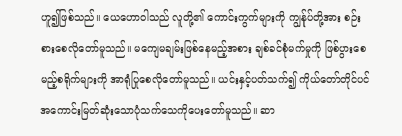ဟူ၍ဖြစ်သည်။ ယေဟောဝါသည် လူတို့၏ ကောင်းကွက်များကို ကျွန်ုပ်တို့အား စဉ်းစားစေလိုတော်မူသည်။ မကျေမချမ်းဖြစ်နေမည့်အစား ချစ်ခင်စုံမက်မှုကို ဖြစ်ပွားစေမည့်စရိုက်များကို အာရုံပြုစေလိုတော်မူသည်။ ယင်းနှင့်ပတ်သက်၍ ကိုယ်တော်တိုင်ပင် အကောင်းမြတ်ဆုံးသောပုံသက်သေကိုပေးတော်မူသည်။ ဆာ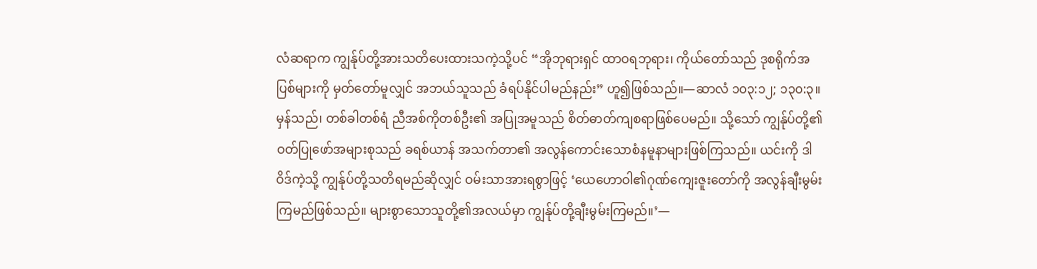လံဆရာက ကျွန်ုပ်တို့အားသတိပေးထားသကဲ့သို့ပင် “အိုဘုရားရှင် ထာဝရဘုရား၊ ကိုယ်တော်သည် ဒုစရိုက်အပြစ်များကို မှတ်တော်မူလျှင် အဘယ်သူသည် ခံရပ်နိုင်ပါမည်နည်း” ဟူ၍ဖြစ်သည်။—ဆာလံ ၁၀၃:၁၂; ၁၃၀:၃။
မှန်သည်၊ တစ်ခါတစ်ရံ ညီအစ်ကိုတစ်ဦး၏ အပြုအမူသည် စိတ်ဓာတ်ကျစရာဖြစ်ပေမည်။ သို့သော် ကျွန်ုပ်တို့၏ဝတ်ပြုဖော်အများစုသည် ခရစ်ယာန် အသက်တာ၏ အလွန်ကောင်းသောစံနမူနာများဖြစ်ကြသည်။ ယင်းကို ဒါဝိဒ်ကဲ့သို့ ကျွန်ုပ်တို့သတိရမည်ဆိုလျှင် ဝမ်းသာအားရစွာဖြင့် ‘ယေဟောဝါ၏ဂုဏ်ကျေးဇူးတော်ကို အလွန်ချီးမွမ်းကြမည်ဖြစ်သည်။ များစွာသောသူတို့၏အလယ်မှာ ကျွန်ုပ်တို့ချီးမွမ်းကြမည်။’—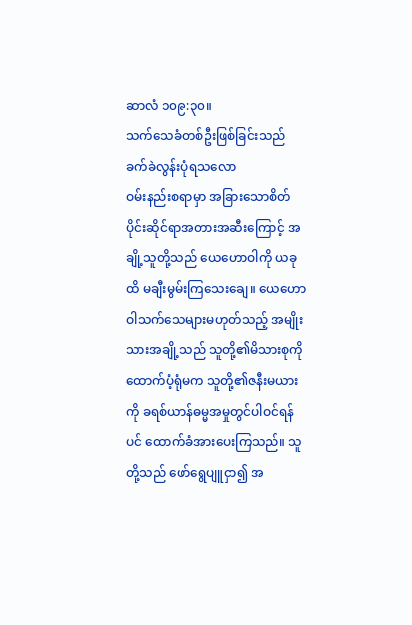ဆာလံ ၁၀၉:၃၀။
သက်သေခံတစ်ဦးဖြစ်ခြင်းသည် ခက်ခဲလွန်းပုံရသလော
ဝမ်းနည်းစရာမှာ အခြားသောစိတ်ပိုင်းဆိုင်ရာအတားအဆီးကြောင့် အချို့သူတို့သည် ယေဟောဝါကို ယခုထိ မချီးမွမ်းကြသေးချေ။ ယေဟောဝါသက်သေများမဟုတ်သည့် အမျိုးသားအချို့သည် သူတို့၏မိသားစုကိုထောက်ပံ့ရုံမက သူတို့၏ဇနီးမယားကို ခရစ်ယာန်ဓမ္မအမှုတွင်ပါဝင်ရန်ပင် ထောက်ခံအားပေးကြသည်။ သူတို့သည် ဖော်ရွေပျူငှာ၍ အ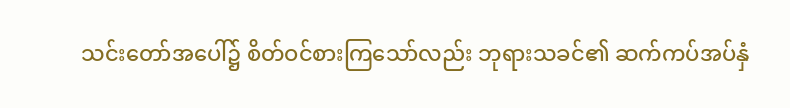သင်းတော်အပေါ်၌ စိတ်ဝင်စားကြသော်လည်း ဘုရားသခင်၏ ဆက်ကပ်အပ်နှံ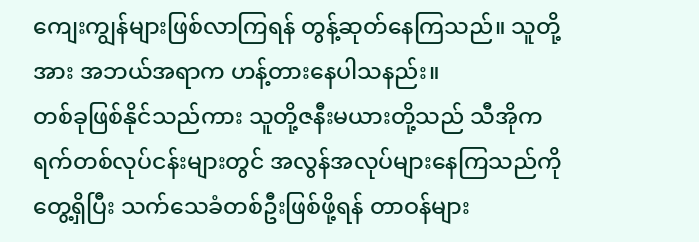ကျေးကျွန်များဖြစ်လာကြရန် တွန့်ဆုတ်နေကြသည်။ သူတို့အား အဘယ်အရာက ဟန့်တားနေပါသနည်း။
တစ်ခုဖြစ်နိုင်သည်ကား သူတို့ဇနီးမယားတို့သည် သီအိုကရက်တစ်လုပ်ငန်းများတွင် အလွန်အလုပ်များနေကြသည်ကိုတွေ့ရှိပြီး သက်သေခံတစ်ဦးဖြစ်ဖို့ရန် တာဝန်များ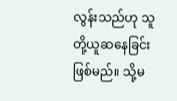လွန်းသည်ဟု သူတို့ယူဆနေခြင်းဖြစ်မည်။ သို့မ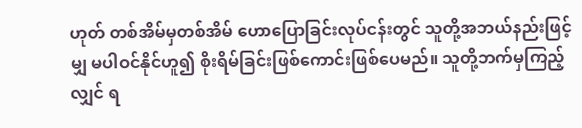ဟုတ် တစ်အိမ်မှတစ်အိမ် ဟောပြောခြင်းလုပ်ငန်းတွင် သူတို့အဘယ်နည်းဖြင့်မျှ မပါဝင်နိုင်ဟူ၍ စိုးရိမ်ခြင်းဖြစ်ကောင်းဖြစ်ပေမည်။ သူတို့ဘက်မှကြည့်လျှင် ရ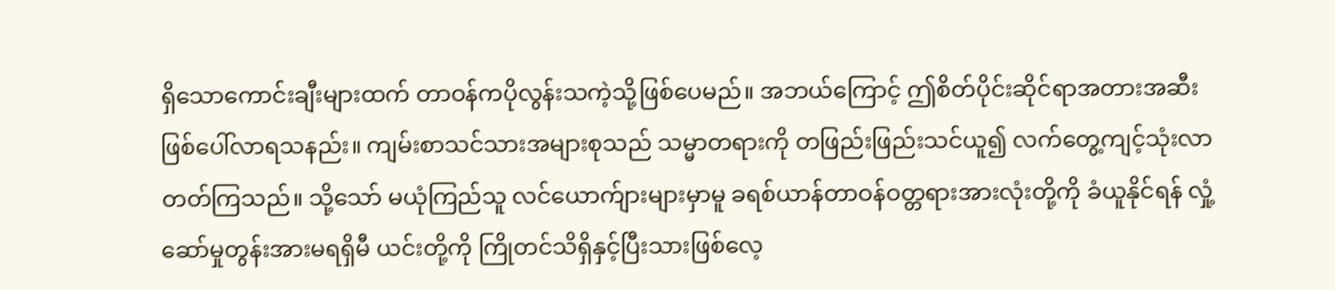ရှိသောကောင်းချီးများထက် တာဝန်ကပိုလွန်းသကဲ့သို့ဖြစ်ပေမည်။ အဘယ်ကြောင့် ဤစိတ်ပိုင်းဆိုင်ရာအတားအဆီး ဖြစ်ပေါ်လာရသနည်း။ ကျမ်းစာသင်သားအများစုသည် သမ္မာတရားကို တဖြည်းဖြည်းသင်ယူ၍ လက်တွေ့ကျင့်သုံးလာတတ်ကြသည်။ သို့သော် မယုံကြည်သူ လင်ယောက်ျားများမှာမူ ခရစ်ယာန်တာဝန်ဝတ္တရားအားလုံးတို့ကို ခံယူနိုင်ရန် လှုံ့ဆော်မှုတွန်းအားမရရှိမီ ယင်းတို့ကို ကြိုတင်သိရှိနှင့်ပြီးသားဖြစ်လေ့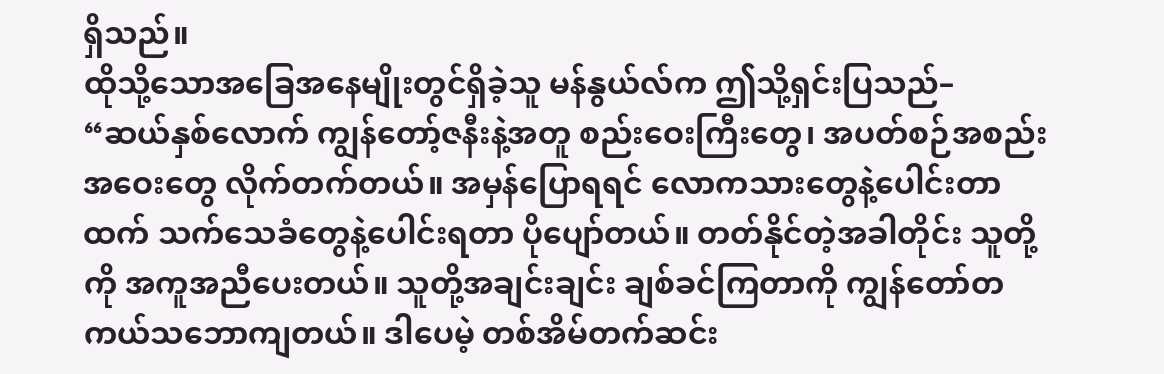ရှိသည်။
ထိုသို့သောအခြေအနေမျိုးတွင်ရှိခဲ့သူ မန်နွယ်လ်က ဤသို့ရှင်းပြသည်– “ဆယ်နှစ်လောက် ကျွန်တော့်ဇနီးနဲ့အတူ စည်းဝေးကြီးတွေ၊ အပတ်စဉ်အစည်းအဝေးတွေ လိုက်တက်တယ်။ အမှန်ပြောရရင် လောကသားတွေနဲ့ပေါင်းတာထက် သက်သေခံတွေနဲ့ပေါင်းရတာ ပိုပျော်တယ်။ တတ်နိုင်တဲ့အခါတိုင်း သူတို့ကို အကူအညီပေးတယ်။ သူတို့အချင်းချင်း ချစ်ခင်ကြတာကို ကျွန်တော်တကယ်သဘောကျတယ်။ ဒါပေမဲ့ တစ်အိမ်တက်ဆင်း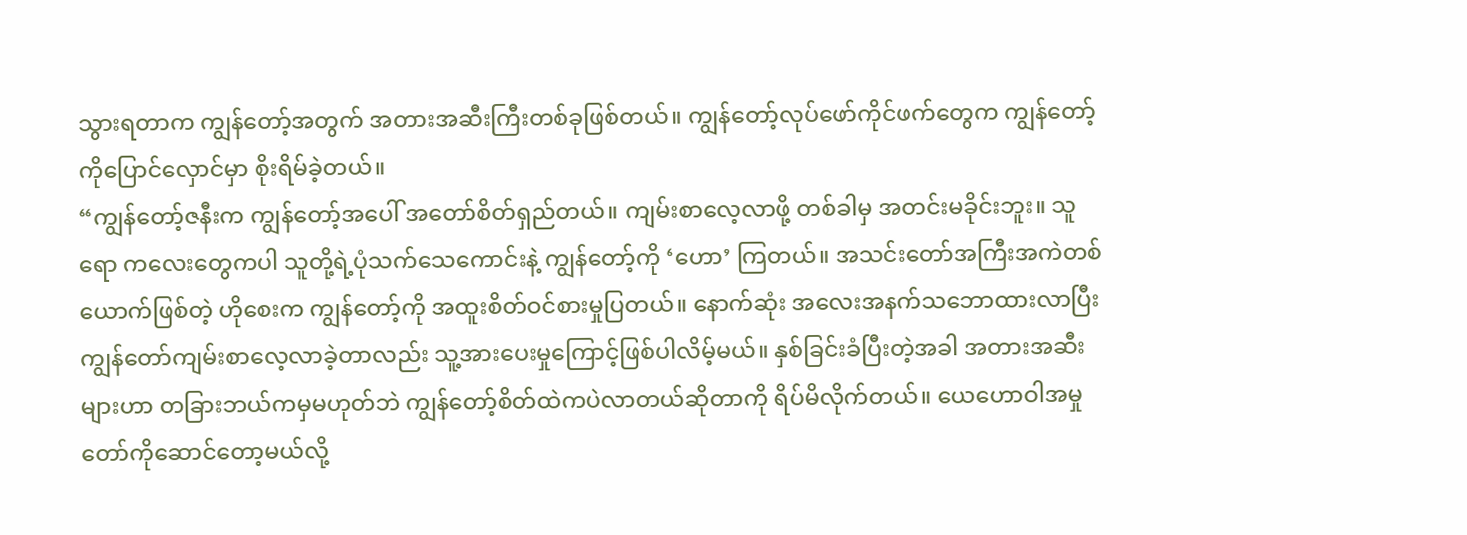သွားရတာက ကျွန်တော့်အတွက် အတားအဆီးကြီးတစ်ခုဖြစ်တယ်။ ကျွန်တော့်လုပ်ဖော်ကိုင်ဖက်တွေက ကျွန်တော့်ကိုပြောင်လှောင်မှာ စိုးရိမ်ခဲ့တယ်။
“ကျွန်တော့်ဇနီးက ကျွန်တော့်အပေါ် အတော်စိတ်ရှည်တယ်။ ကျမ်းစာလေ့လာဖို့ တစ်ခါမှ အတင်းမခိုင်းဘူး။ သူရော ကလေးတွေကပါ သူတို့ရဲ့ပုံသက်သေကောင်းနဲ့ ကျွန်တော့်ကို ‘ဟော’ ကြတယ်။ အသင်းတော်အကြီးအကဲတစ်ယောက်ဖြစ်တဲ့ ဟိုစေးက ကျွန်တော့်ကို အထူးစိတ်ဝင်စားမှုပြတယ်။ နောက်ဆုံး အလေးအနက်သဘောထားလာပြီး ကျွန်တော်ကျမ်းစာလေ့လာခဲ့တာလည်း သူ့အားပေးမှုကြောင့်ဖြစ်ပါလိမ့်မယ်။ နှစ်ခြင်းခံပြီးတဲ့အခါ အတားအဆီးများဟာ တခြားဘယ်ကမှမဟုတ်ဘဲ ကျွန်တော့်စိတ်ထဲကပဲလာတယ်ဆိုတာကို ရိပ်မိလိုက်တယ်။ ယေဟောဝါအမှုတော်ကိုဆောင်တော့မယ်လို့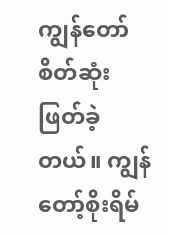ကျွန်တော်စိတ်ဆုံးဖြတ်ခဲ့တယ်။ ကျွန်တော့်စိုးရိမ်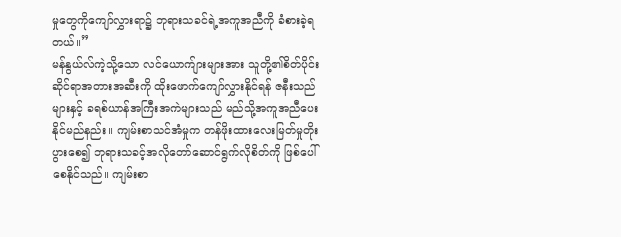မှုတွေကိုကျော်လွှားရာ၌ ဘုရားသခင်ရဲ့အကူအညီကို ခံစားခဲ့ရတယ်။”
မန်နွယ်လ်ကဲ့သို့သော လင်ယောက်ျားများအား သူတို့၏စိတ်ပိုင်းဆိုင်ရာအတားအဆီးကို ထိုးဖောက်ကျော်လွှားနိုင်ရန် ဇနီးသည်များနှင့် ခရစ်ယာန်အကြီးအကဲများသည် မည်သို့အကူအညီပေးနိုင်မည်နည်း။ ကျမ်းစာသင်အံမှုက တန်ဖိုးထားလေးမြတ်မှုတိုးပွားစေ၍ ဘုရားသခင့်အလိုတော်ဆောင်ရွက်လိုစိတ်ကို ဖြစ်ပေါ်စေနိုင်သည်။ ကျမ်းစာ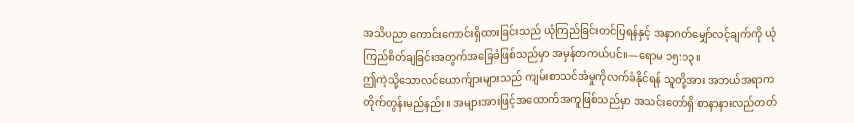အသိပညာ ကောင်းကောင်းရှိထားခြင်းသည် ယုံကြည်ခြင်းတင်ပြရန်နှင့် အနာဂတ်မျှော်လင့်ချက်ကို ယုံကြည်စိတ်ချခြင်းအတွက်အခြေခံဖြစ်သည်မှာ အမှန်တကယ်ပင်။—ရောမ ၁၅:၁၃။
ဤကဲ့သို့သောလင်ယောက်ျားများသည် ကျမ်းစာသင်အံမှုကိုလက်ခံနိုင်ရန် သူတို့အား အဘယ်အရာက တိုက်တွန်းမည်နည်း။ အများအားဖြင့်အထောက်အကူဖြစ်သည်မှာ အသင်းတော်ရှိ စာနာနားလည်တတ်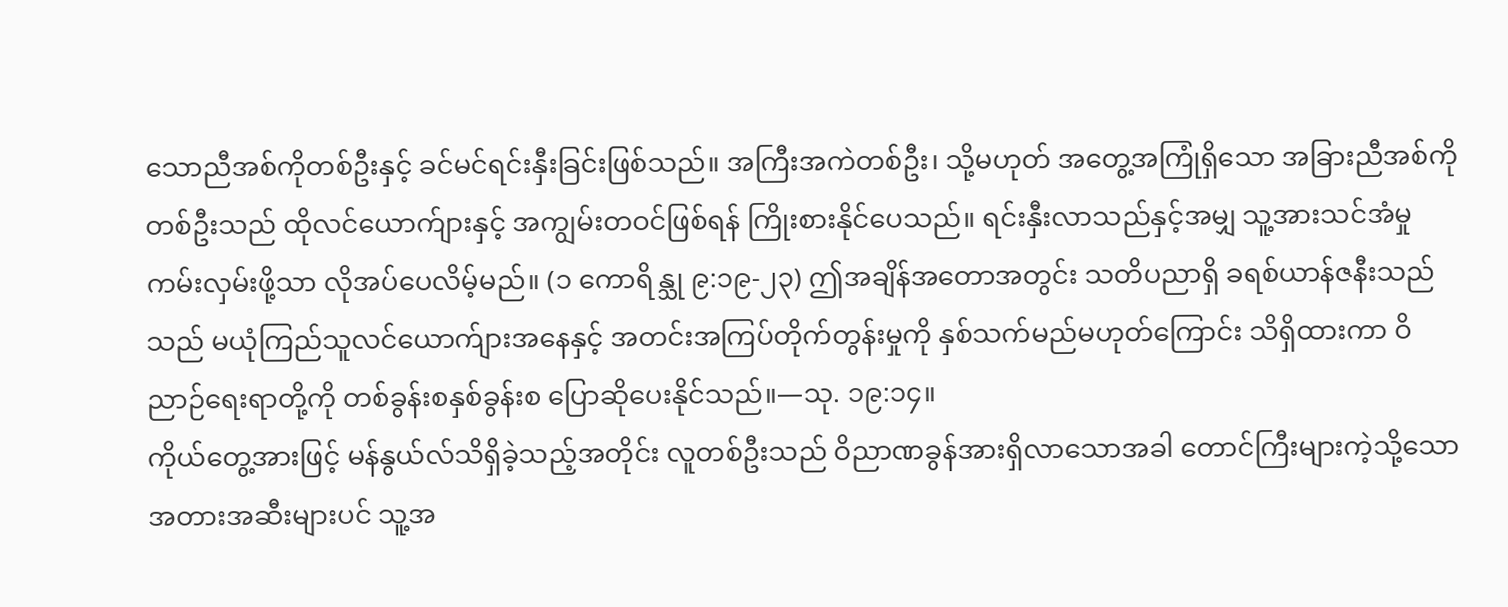သောညီအစ်ကိုတစ်ဦးနှင့် ခင်မင်ရင်းနှီးခြင်းဖြစ်သည်။ အကြီးအကဲတစ်ဦး၊ သို့မဟုတ် အတွေ့အကြုံရှိသော အခြားညီအစ်ကိုတစ်ဦးသည် ထိုလင်ယောက်ျားနှင့် အကျွမ်းတဝင်ဖြစ်ရန် ကြိုးစားနိုင်ပေသည်။ ရင်းနှီးလာသည်နှင့်အမျှ သူ့အားသင်အံမှုကမ်းလှမ်းဖို့သာ လိုအပ်ပေလိမ့်မည်။ (၁ ကောရိန္သု ၉:၁၉-၂၃) ဤအချိန်အတောအတွင်း သတိပညာရှိ ခရစ်ယာန်ဇနီးသည်သည် မယုံကြည်သူလင်ယောက်ျားအနေနှင့် အတင်းအကြပ်တိုက်တွန်းမှုကို နှစ်သက်မည်မဟုတ်ကြောင်း သိရှိထားကာ ဝိညာဉ်ရေးရာတို့ကို တစ်ခွန်းစနှစ်ခွန်းစ ပြောဆိုပေးနိုင်သည်။—သု. ၁၉:၁၄။
ကိုယ်တွေ့အားဖြင့် မန်နွယ်လ်သိရှိခဲ့သည့်အတိုင်း လူတစ်ဦးသည် ဝိညာဏခွန်အားရှိလာသောအခါ တောင်ကြီးများကဲ့သို့သော အတားအဆီးများပင် သူ့အ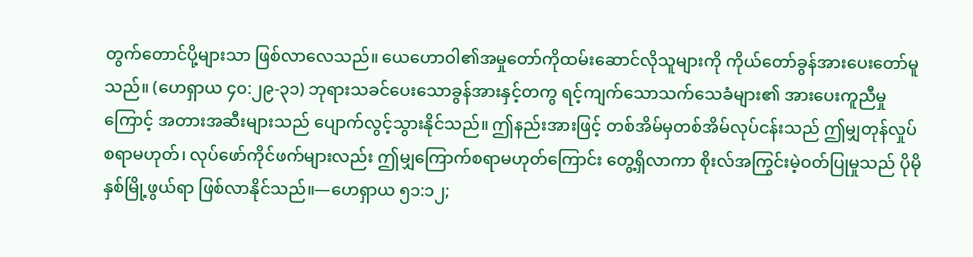တွက်တောင်ပို့များသာ ဖြစ်လာလေသည်။ ယေဟောဝါ၏အမှုတော်ကိုထမ်းဆောင်လိုသူများကို ကိုယ်တော်ခွန်အားပေးတော်မူသည်။ (ဟေရှာယ ၄၀:၂၉-၃၁) ဘုရားသခင်ပေးသောခွန်အားနှင့်တကွ ရင့်ကျက်သောသက်သေခံများ၏ အားပေးကူညီမှုကြောင့် အတားအဆီးများသည် ပျောက်လွင့်သွားနိုင်သည်။ ဤနည်းအားဖြင့် တစ်အိမ်မှတစ်အိမ်လုပ်ငန်းသည် ဤမျှတုန်လှုပ်စရာမဟုတ်၊ လုပ်ဖော်ကိုင်ဖက်များလည်း ဤမျှကြောက်စရာမဟုတ်ကြောင်း တွေ့ရှိလာကာ စိုးလ်အကြွင်းမဲ့ဝတ်ပြုမှုသည် ပိုမိုနှစ်မြို့ဖွယ်ရာ ဖြစ်လာနိုင်သည်။—ဟေရှာယ ၅၁:၁၂;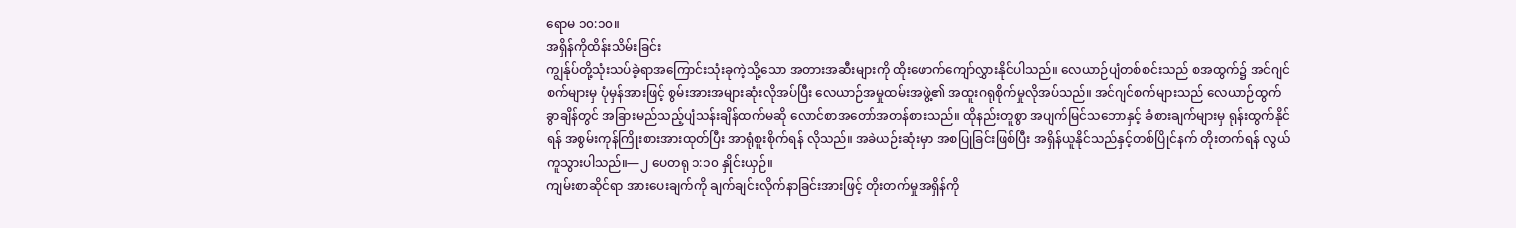ရောမ ၁၀:၁၀။
အရှိန်ကိုထိန်းသိမ်းခြင်း
ကျွန်ုပ်တို့သုံးသပ်ခဲ့ရာအကြောင်းသုံးခုကဲ့သို့သော အတားအဆီးများကို ထိုးဖောက်ကျော်လွှားနိုင်ပါသည်။ လေယာဉ်ပျံတစ်စင်းသည် စအထွက်၌ အင်ဂျင်စက်များမှ ပုံမှန်အားဖြင့် စွမ်းအားအများဆုံးလိုအပ်ပြီး လေယာဉ်အမှုထမ်းအဖွဲ့၏ အထူးဂရုစိုက်မှုလိုအပ်သည်။ အင်ဂျင်စက်များသည် လေယာဉ်ထွက်ခွာချိန်တွင် အခြားမည်သည့်ပျံသန်းချိန်ထက်မဆို လောင်စာအတော်အတန်စားသည်။ ထိုနည်းတူစွာ အပျက်မြင်သဘောနှင့် ခံစားချက်များမှ ရုန်းထွက်နိုင်ရန် အစွမ်းကုန်ကြိုးစားအားထုတ်ပြီး အာရုံစူးစိုက်ရန် လိုသည်။ အခဲယဉ်းဆုံးမှာ အစပြုခြင်းဖြစ်ပြီး အရှိန်ယူနိုင်သည်နှင့်တစ်ပြိုင်နက် တိုးတက်ရန် လွယ်ကူသွားပါသည်။—၂ ပေတရု ၁:၁၀ နှိုင်းယှဉ်။
ကျမ်းစာဆိုင်ရာ အားပေးချက်ကို ချက်ချင်းလိုက်နာခြင်းအားဖြင့် တိုးတက်မှုအရှိန်ကို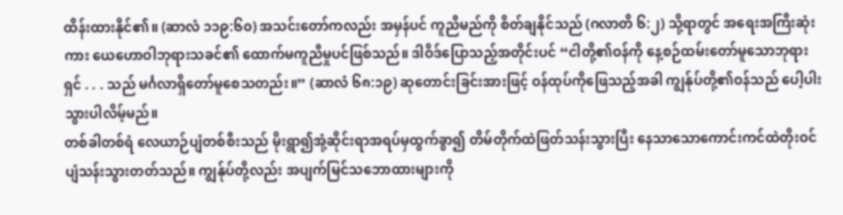ထိန်းထားနိုင်၏။ (ဆာလံ ၁၁၉:၆၀) အသင်းတော်ကလည်း အမှန်ပင် ကူညီမည်ကို စိတ်ချနိုင်သည် (ဂလာတိ ၆:၂) သို့ရာတွင် အရေးအကြီးဆုံးကား ယေဟောဝါဘုရားသခင်၏ ထောက်မကူညီမှုပင်ဖြစ်သည်။ ဒါဝိဒ်ပြောသည့်အတိုင်းပင် “ငါတို့၏ဝန်ကို နေ့စဉ်ထမ်းတော်မူသောဘုရားရှင် . . . သည် မင်္ဂလာရှိတော်မူစေသတည်း။” (ဆာလံ ၆၈:၁၉) ဆုတောင်းခြင်းအားဖြင့် ဝန်ထုပ်ကိုဖြေသည့်အခါ ကျွန်ုပ်တို့၏ဝန်သည် ပေါ့ပါးသွားပါလိမ့်မည်။
တစ်ခါတစ်ရံ လေယာဉ်ပျံတစ်စီးသည် မိုးရွာ၍အုံ့ဆိုင်းရာအရပ်မှထွက်ခွာ၍ တိမ်တိုက်ထဲဖြတ်သန်းသွားပြီး နေသာသောကောင်းကင်ထဲတိုးဝင်ပျံသန်းသွားတတ်သည်။ ကျွန်ုပ်တို့လည်း အပျက်မြင်သဘောထားများကို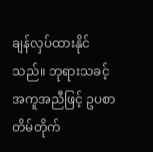ချန်လှပ်ထားနိုင်သည်။ ဘုရားသခင့်အကူအညီဖြင့် ဥပစာတိမ်တိုက်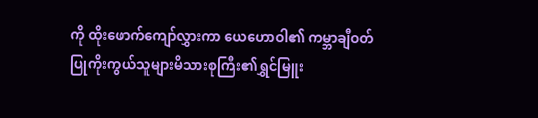ကို ထိုးဖောက်ကျော်လွှားကာ ယေဟောဝါ၏ ကမ္ဘာချီဝတ်ပြုကိုးကွယ်သူများမိသားစုကြီး၏ရွှင်မြူး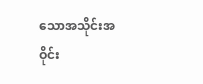သောအသိုင်းအဝိုင်း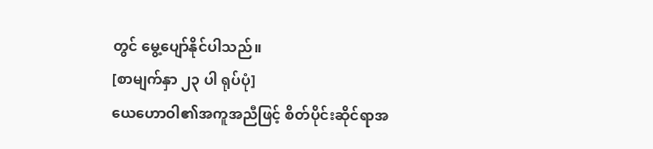တွင် မွေ့ပျော်နိုင်ပါသည်။
[စာမျက်နှာ ၂၃ ပါ ရုပ်ပုံ]
ယေဟောဝါ၏အကူအညီဖြင့် စိတ်ပိုင်းဆိုင်ရာအ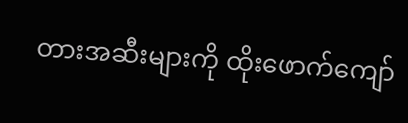တားအဆီးများကို ထိုးဖောက်ကျော်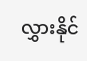လွှားနိုင်